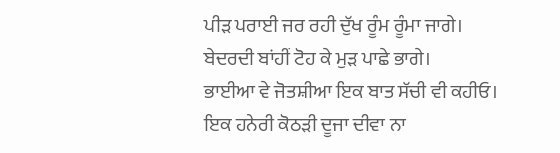ਪੀੜ ਪਰਾਈ ਜਰ ਰਹੀ ਦੁੱਖ ਰੂੰਮ ਰੂੰਮਾ ਜਾਗੇ।
ਬੇਦਰਦੀ ਬਾਂਹੀਂ ਟੋਹ ਕੇ ਮੁੜ ਪਾਛੇ ਭਾਗੇ।
ਭਾਈਆ ਵੇ ਜੋਤਸ਼ੀਆ ਇਕ ਬਾਤ ਸੱਚੀ ਵੀ ਕਹੀਓ।
ਇਕ ਹਨੇਰੀ ਕੋਠੜੀ ਦੂਜਾ ਦੀਵਾ ਨਾ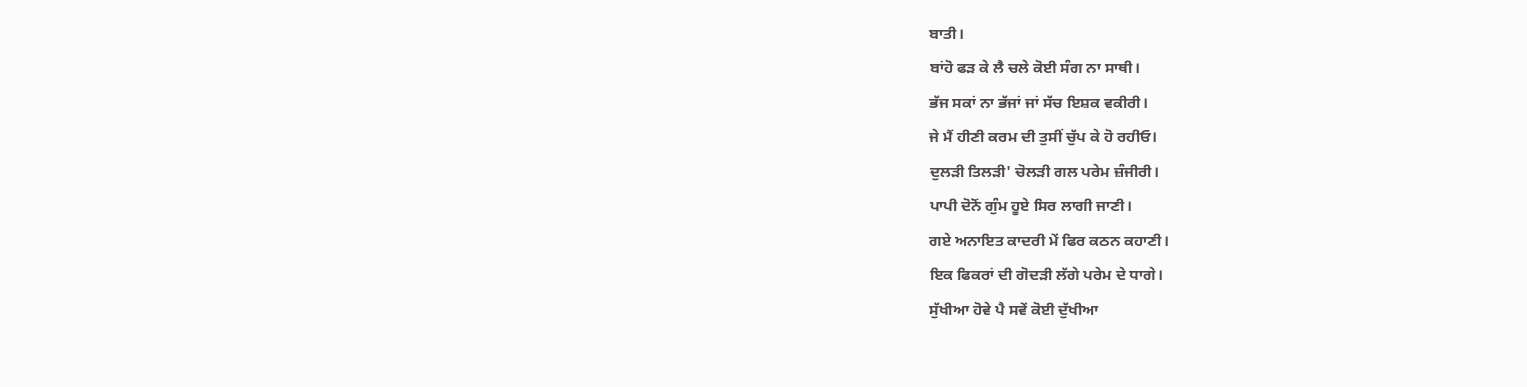ਬਾਤੀ।
ਬਾਂਹੋ ਫੜ ਕੇ ਲੈ ਚਲੇ ਕੋਈ ਸੰਗ ਨਾ ਸਾਥੀ।
ਭੱਜ ਸਕਾਂ ਨਾ ਭੱਜਾਂ ਜਾਂ ਸੱਚ ਇਸ਼ਕ ਵਕੀਰੀ।
ਜੇ ਮੈਂ ਹੀਣੀ ਕਰਮ ਦੀ ਤੁਸੀਂ ਚੁੱਪ ਕੇ ਹੋ ਰਹੀਓ।
ਦੁਲੜੀ ਤਿਲੜੀ' ਚੋਲੜੀ ਗਲ ਪਰੇਮ ਜ਼ੰਜੀਰੀ।
ਪਾਪੀ ਦੋਨੋਂ ਗੁੰਮ ਹੂਏ ਸਿਰ ਲਾਗੀ ਜਾਣੀ।
ਗਏ ਅਨਾਇਤ ਕਾਦਰੀ ਮੇਂ ਫਿਰ ਕਠਨ ਕਹਾਣੀ।
ਇਕ ਫਿਕਰਾਂ ਦੀ ਗੋਦੜੀ ਲੱਗੇ ਪਰੇਮ ਦੇ ਧਾਗੇ।
ਸੁੱਖੀਆ ਹੋਵੇ ਪੈ ਸਵੇਂ ਕੋਈ ਦੁੱਖੀਆ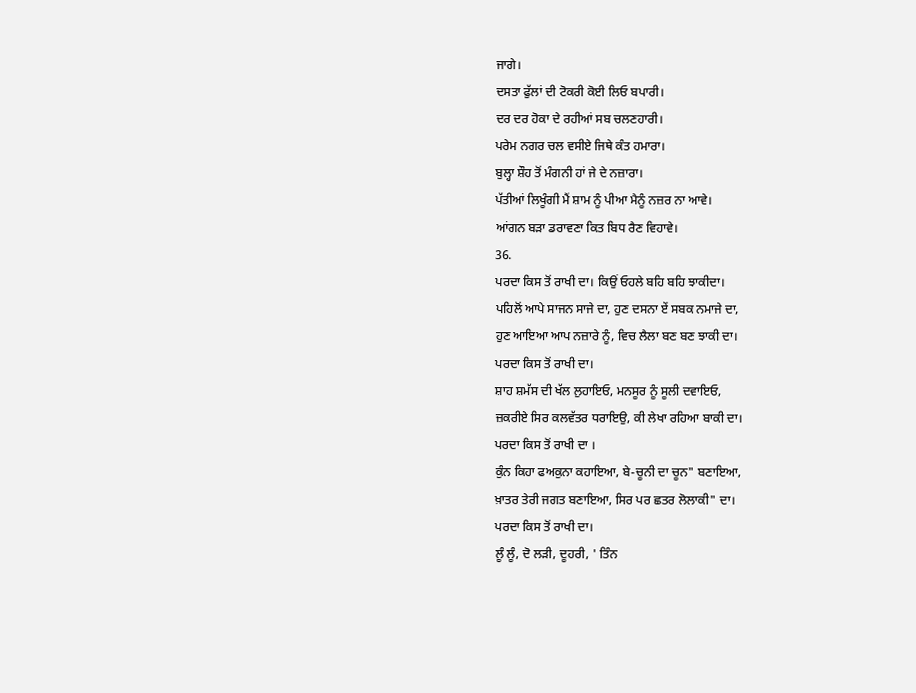ਜਾਗੇ।
ਦਸਤਾ ਫੁੱਲਾਂ ਦੀ ਟੋਕਰੀ ਕੋਈ ਲਿਓ ਬਪਾਰੀ।
ਦਰ ਦਰ ਹੋਕਾ ਦੇ ਰਹੀਆਂ ਸਬ ਚਲਣਹਾਰੀ।
ਪਰੇਮ ਨਗਰ ਚਲ ਵਸੀਏ ਜਿਥੇ ਕੰਤ ਹਮਾਰਾ।
ਬੁਲ੍ਹਾ ਸ਼ੌਹ ਤੋਂ ਮੰਗਨੀ ਹਾਂ ਜੇ ਦੇ ਨਜ਼ਾਰਾ।
ਪੱਤੀਆਂ ਲਿਖੂੰਗੀ ਮੈਂ ਸ਼ਾਮ ਨੂੰ ਪੀਆ ਮੈਨੂੰ ਨਜ਼ਰ ਨਾ ਆਵੇ।
ਆਂਗਨ ਬੜਾ ਡਰਾਵਣਾ ਕਿਤ ਬਿਧ ਰੈਣ ਵਿਹਾਵੇ।
36.
ਪਰਦਾ ਕਿਸ ਤੋਂ ਰਾਖੀ ਦਾ। ਕਿਉਂ ਓਹਲੇ ਬਹਿ ਬਹਿ ਝਾਕੀਦਾ।
ਪਹਿਲੋਂ ਆਪੇ ਸਾਜਨ ਸਾਜੇ ਦਾ, ਹੁਣ ਦਸਨਾ ਏਂ ਸਬਕ ਨਮਾਜੇ ਦਾ,
ਹੁਣ ਆਇਆ ਆਪ ਨਜ਼ਾਰੇ ਨੂੰ, ਵਿਚ ਲੈਲਾ ਬਣ ਬਣ ਝਾਕੀ ਦਾ।
ਪਰਦਾ ਕਿਸ ਤੋਂ ਰਾਖੀ ਦਾ।
ਸ਼ਾਹ ਸ਼ਮੱਸ ਦੀ ਖੱਲ ਲੁਹਾਇਓ, ਮਨਸੂਰ ਨੂੰ ਸੂਲੀ ਦਵਾਇਓ,
ਜ਼ਕਰੀਏ ਸਿਰ ਕਲਵੱਤਰ ਧਰਾਇਉ, ਕੀ ਲੇਖਾ ਰਹਿਆ ਬਾਕੀ ਦਾ।
ਪਰਦਾ ਕਿਸ ਤੋਂ ਰਾਖੀ ਦਾ ।
ਕੁੰਨ ਕਿਹਾ ਫਅਕੁਨਾ ਕਹਾਇਆ, ਬੇ-ਚੂਨੀ ਦਾ ਚੂਨ" ਬਣਾਇਆ,
ਖ਼ਾਤਰ ਤੇਰੀ ਜਗਤ ਬਣਾਇਆ, ਸਿਰ ਪਰ ਛਤਰ ਲੋਲਾਕੀ" ਦਾ।
ਪਰਦਾ ਕਿਸ ਤੋਂ ਰਾਖੀ ਦਾ।
ਲੂੰ ਲੂੰ, ਦੋ ਲੜੀ, ਦੂਹਰੀ, ' ਤਿੰਨ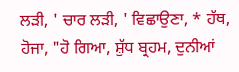ਲੜੀ, ' ਚਾਰ ਲੜੀ, ' ਵਿਛਾਉਣਾ, * ਹੱਥ, ਹੋਜਾ, "ਹੋ ਗਿਆ, ਸ਼ੁੱਧ ਬ੍ਰਹਮ, ਦੁਨੀਆਂ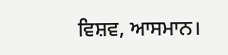ਵਿਸ਼ਵ, ਆਸਮਾਨ।